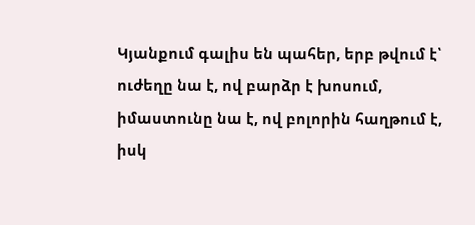Կյանքում գալիս են պահեր, երբ թվում է՝ ուժեղը նա է, ով բարձր է խոսում,
իմաստունը նա է, ով բոլորին հաղթում է,
իսկ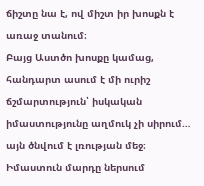ճիշտը նա է, ով միշտ իր խոսքն է առաջ տանում։
Բայց Աստծո խոսքը կամաց, հանդարտ ասում է մի ուրիշ ճշմարտություն՝ իսկական իմաստությունը աղմուկ չի սիրում… այն ծնվում է լռության մեջ։
Իմաստուն մարդը ներսում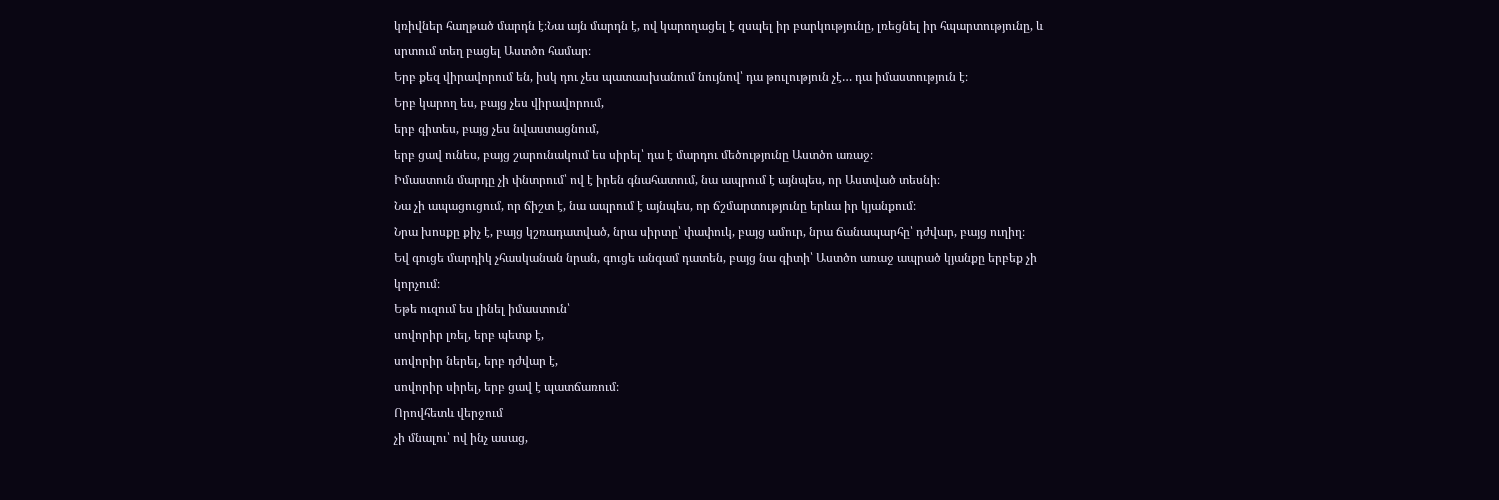կռիվներ հաղթած մարդն է։Նա այն մարդն է, ով կարողացել է զսպել իր բարկությունը, լռեցնել իր հպարտությունը, և սրտում տեղ բացել Աստծո համար։
Երբ քեզ վիրավորում են, իսկ դու չես պատասխանում նույնով՝ դա թուլություն չէ… դա իմաստություն է։
Երբ կարող ես, բայց չես վիրավորում,
երբ գիտես, բայց չես նվաստացնում,
երբ ցավ ունես, բայց շարունակում ես սիրել՝ դա է մարդու մեծությունը Աստծո առաջ։
Իմաստուն մարդը չի փնտրում՝ ով է իրեն գնահատում, նա ապրում է այնպես, որ Աստված տեսնի։
Նա չի ապացուցում, որ ճիշտ է, նա ապրում է այնպես, որ ճշմարտությունը երևա իր կյանքում։
Նրա խոսքը քիչ է, բայց կշռադատված, նրա սիրտը՝ փափուկ, բայց ամուր, նրա ճանապարհը՝ դժվար, բայց ուղիղ։
Եվ գուցե մարդիկ չհասկանան նրան, գուցե անգամ դատեն, բայց նա գիտի՝ Աստծո առաջ ապրած կյանքը երբեք չի կորչում։
Եթե ուզում ես լինել իմաստուն՝
սովորիր լռել, երբ պետք է,
սովորիր ներել, երբ դժվար է,
սովորիր սիրել, երբ ցավ է պատճառում։
Որովհետև վերջում
չի մնալու՝ ով ինչ ասաց,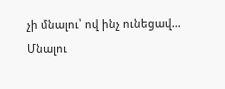չի մնալու՝ ով ինչ ունեցավ…
Մնալու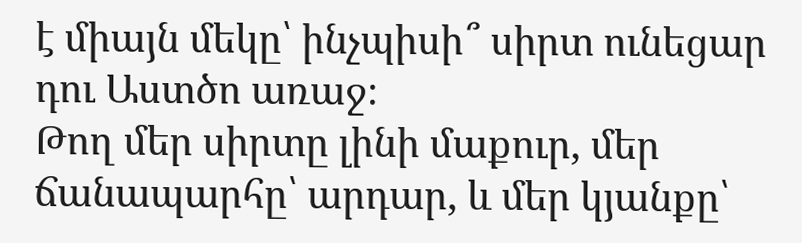է միայն մեկը՝ ինչպիսի՞ սիրտ ունեցար դու Աստծո առաջ։
Թող մեր սիրտը լինի մաքուր, մեր ճանապարհը՝ արդար, և մեր կյանքը՝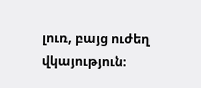լուռ, բայց ուժեղ վկայություն։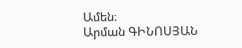Ամեն։
Արման ԳԻՆՈՍՅԱՆ